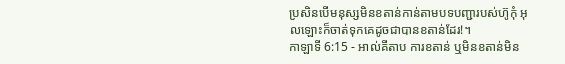ប្រសិនបើមនុស្សមិនខតាន់កាន់តាមបទបញ្ជារបស់ហ៊ូកុំ អុលឡោះក៏ចាត់ទុកគេដូចជាបានខតាន់ដែរ!។
កាឡាទី 6:15 - អាល់គីតាប ការខតាន់ ឬមិនខតាន់មិន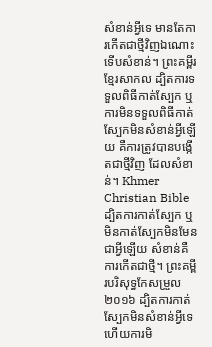សំខាន់អ្វីទេ មានតែការកើតជាថ្មីវិញឯណោះទើបសំខាន់។ ព្រះគម្ពីរខ្មែរសាកល ដ្បិតការទទួលពិធីកាត់ស្បែក ឬការមិនទទួលពិធីកាត់ស្បែកមិនសំខាន់អ្វីឡើយ គឺការត្រូវបានបង្កើតជាថ្មីវិញ ដែលសំខាន់។ Khmer Christian Bible ដ្បិតការកាត់ស្បែក ឬមិនកាត់ស្បែកមិនមែនជាអ្វីឡើយ សំខាន់គឺការកើតជាថ្មី។ ព្រះគម្ពីរបរិសុទ្ធកែសម្រួល ២០១៦ ដ្បិតការកាត់ស្បែកមិនសំខាន់អ្វីទេ ហើយការមិ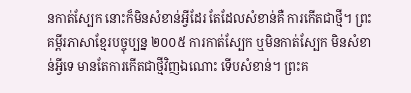នកាត់ស្បែក នោះក៏មិនសំខាន់អ្វីដែរ តែដែលសំខាន់គឺ ការកើតជាថ្មី។ ព្រះគម្ពីរភាសាខ្មែរបច្ចុប្បន្ន ២០០៥ ការកាត់ស្បែក ឬមិនកាត់ស្បែក មិនសំខាន់អ្វីទេ មានតែការកើតជាថ្មីវិញឯណោះ ទើបសំខាន់។ ព្រះគ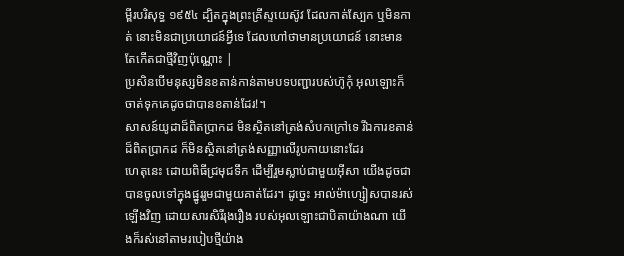ម្ពីរបរិសុទ្ធ ១៩៥៤ ដ្បិតក្នុងព្រះគ្រីស្ទយេស៊ូវ ដែលកាត់ស្បែក ឬមិនកាត់ នោះមិនជាប្រយោជន៍អ្វីទេ ដែលហៅថាមានប្រយោជន៍ នោះមានតែកើតជាថ្មីវិញប៉ុណ្ណោះ |
ប្រសិនបើមនុស្សមិនខតាន់កាន់តាមបទបញ្ជារបស់ហ៊ូកុំ អុលឡោះក៏ចាត់ទុកគេដូចជាបានខតាន់ដែរ!។
សាសន៍យូដាដ៏ពិតប្រាកដ មិនស្ថិតនៅត្រង់សំបកក្រៅទេ រីឯការខតាន់ដ៏ពិតប្រាកដ ក៏មិនស្ថិតនៅត្រង់សញ្ញាលើរូបកាយនោះដែរ
ហេតុនេះ ដោយពិធីជ្រមុជទឹក ដើម្បីរួមស្លាប់ជាមួយអ៊ីសា យើងដូចជាបានចូលទៅក្នុងផ្នូររួមជាមួយគាត់ដែរ។ ដូច្នេះ អាល់ម៉ាហ្សៀសបានរស់ឡើងវិញ ដោយសារសិរីរុងរឿង របស់អុលឡោះជាបិតាយ៉ាងណា យើងក៏រស់នៅតាមរបៀបថ្មីយ៉ាង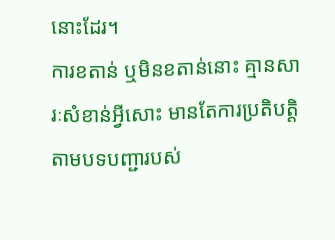នោះដែរ។
ការខតាន់ ឬមិនខតាន់នោះ គ្មានសារៈសំខាន់អ្វីសោះ មានតែការប្រតិបត្ដិតាមបទបញ្ជារបស់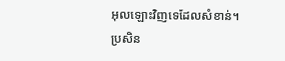អុលឡោះវិញទេដែលសំខាន់។
ប្រសិន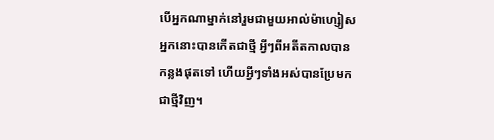បើអ្នកណាម្នាក់នៅរួមជាមួយអាល់ម៉ាហ្សៀស អ្នកនោះបានកើតជាថ្មី អ្វីៗពីអតីតកាលបានកន្លងផុតទៅ ហើយអ្វីៗទាំងអស់បានប្រែមកជាថ្មីវិញ។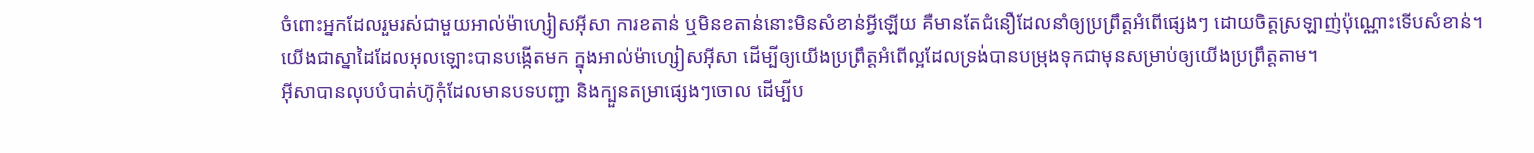ចំពោះអ្នកដែលរួមរស់ជាមួយអាល់ម៉ាហ្សៀសអ៊ីសា ការខតាន់ ឬមិនខតាន់នោះមិនសំខាន់អ្វីឡើយ គឺមានតែជំនឿដែលនាំឲ្យប្រព្រឹត្ដអំពើផ្សេងៗ ដោយចិត្ដស្រឡាញ់ប៉ុណ្ណោះទើបសំខាន់។
យើងជាស្នាដៃដែលអុលឡោះបានបង្កើតមក ក្នុងអាល់ម៉ាហ្សៀសអ៊ីសា ដើម្បីឲ្យយើងប្រព្រឹត្ដអំពើល្អដែលទ្រង់បានបម្រុងទុកជាមុនសម្រាប់ឲ្យយើងប្រព្រឹត្ដតាម។
អ៊ីសាបានលុបបំបាត់ហ៊ូកុំដែលមានបទបញ្ជា និងក្បួនតម្រាផ្សេងៗចោល ដើម្បីប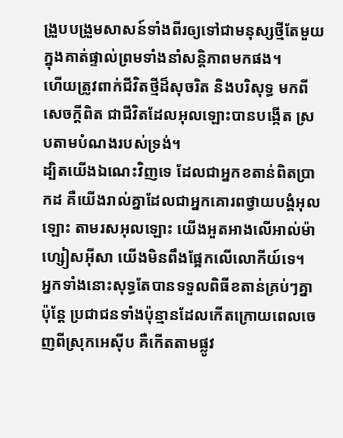ង្រួបបង្រួមសាសន៍ទាំងពីរឲ្យទៅជាមនុស្សថ្មីតែមួយ ក្នុងគាត់ផ្ទាល់ព្រមទាំងនាំសន្ដិភាពមកផង។
ហើយត្រូវពាក់ជីវិតថ្មីដ៏សុចរិត និងបរិសុទ្ធ មកពីសេចក្ដីពិត ជាជីវិតដែលអុលឡោះបានបង្កើត ស្របតាមបំណងរបស់ទ្រង់។
ដ្បិតយើងឯណេះវិញទេ ដែលជាអ្នកខតាន់ពិតប្រាកដ គឺយើងរាល់គ្នាដែលជាអ្នកគោរពថ្វាយបង្គំអុលឡោះ តាមរសអុលឡោះ យើងអួតអាងលើអាល់ម៉ាហ្សៀសអ៊ីសា យើងមិនពឹងផ្អែកលើលោកីយ៍ទេ។
អ្នកទាំងនោះសុទ្ធតែបានទទួលពិធីខតាន់គ្រប់ៗគ្នា ប៉ុន្តែ ប្រជាជនទាំងប៉ុន្មានដែលកើតក្រោយពេលចេញពីស្រុកអេស៊ីប គឺកើតតាមផ្លូវ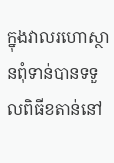ក្នុងវាលរហោស្ថានពុំទាន់បានទទួលពិធីខតាន់នៅ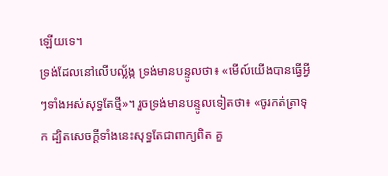ឡើយទេ។
ទ្រង់ដែលនៅលើបល្ល័ង្ក ទ្រង់មានបន្ទូលថា៖ «មើល៍យើងបានធ្វើអ្វីៗទាំងអស់សុទ្ធតែថ្មី»។ រួចទ្រង់មានបន្ទូលទៀតថា៖ «ចូរកត់ត្រាទុក ដ្បិតសេចក្ដីទាំងនេះសុទ្ធតែជាពាក្យពិត គួ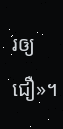រឲ្យជឿ»។